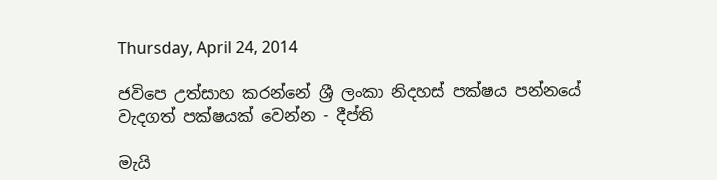Thursday, April 24, 2014

ජවිපෙ උත්සාහ කරන්නේ ශ්‍රී ලංකා නිදහස් පක්ෂය පන්නයේ වැදගත් පක්ෂයක් වෙන්න - දීප්ති

මැයි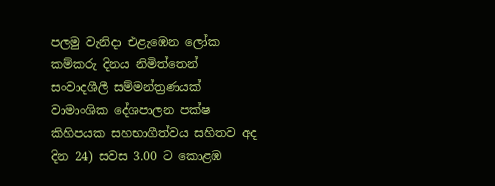පලමු වැනිදා එළැඹෙන ලෝක කම්කරු දිනය නිමිත්තෙන් සංවාදශීලී සම්මන්ත්‍රණයක් වාමාංශික දේශපාලන පක්ෂ කිහිපයක සහභාගීත්වය සහිතව අද දින 24) සවස 3.00 ට කොළඹ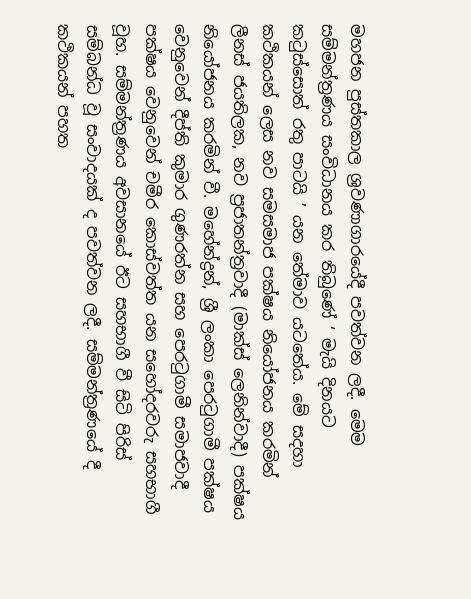මහජන පුස්තකාල ශ්‍රවණාගාරයේදී පවත්වන ලදී. මෙම සම්මන්ත්‍රණය සංවිධානය කර තිබුණේ ‘ මැයි දිනයට කටුස්සොත් රතු පාටයි ’ යන තේමාව යටතේය. මේ සදහා කථිකයන් ලෙස නව සමසමාජ පක්ෂය නියෝජනය කරමින් ලීනස් ජයතිලක, නව ප්‍රජාතන්ත්‍රවාදී (මාක්ස් ලෙනින්වාදී) පක්ෂය නියෝජනය කරමින් වී. මහේන්ද්‍රන්, ශ්‍රී ලංකා පෙරටුගාමී පක්ෂය වෙනුවෙන් දීප්ති කුමාර ගුණරත්න සහ පෙරටුගාමී සමාජවාදී පක්ෂය වෙනුවෙන් චමීර කොස්වත්ත යන සහෝදරවරු සහභාගී වූහ. සම්මන්ත්‍රණය අවසානයේ ඊට සහභාගී වී සිටි පිරිස් සම්බන්ධ වූ සංවාදයක් ද පවත්වන ලදී. සම්මන්ත්‍රණයේ දී කථිකයන් පහත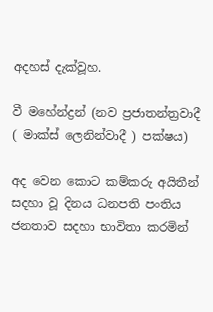අදහස් දැක්වූහ.

වී මහේන්ද්‍රන් (නව ප්‍රජාතන්ත්‍රවාදී ( මාක්ස් ලෙනින්වාදී ) පක්ෂය)

අද වෙන කොට කම්කරු අයිතීන් සදහා වූ දිනය ධනපති පංතිය ජනතාව සදහා භාවිතා කරමින්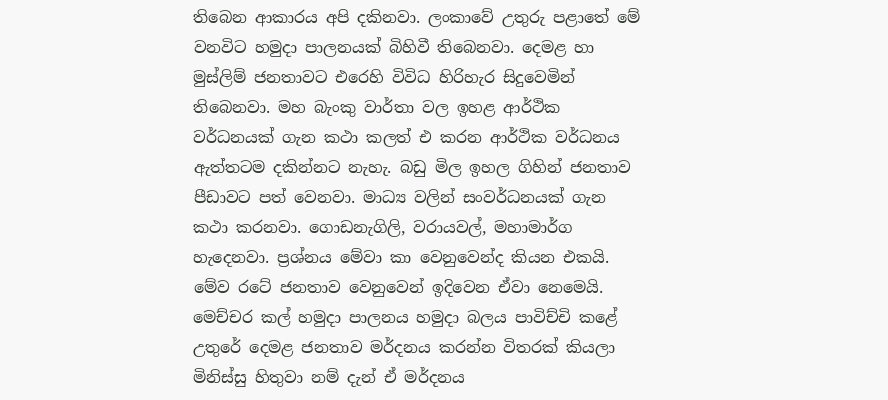තිබෙන ආකාරය අපි දකිනවා. ලංකාවේ උතුරු පළාතේ මේ වනවිට හමුදා පාලනයක් බිහිවී තිබෙනවා. දෙමළ හා මුස්ලිම් ජනතාවට එරෙහි විවිධ හිරිහැර සිදුවෙමින් තිබෙනවා. මහ බැංකු වාර්තා වල ඉහළ ආර්ථික වර්ධනයක් ගැන කථා කලත් එ කරන ආර්ථික වර්ධනය ඇත්තටම දකින්නට නැහැ. බඩු මිල ඉහල ගිහින් ජනතාව පීඩාවට පත් වෙනවා. මාධ්‍ය වලින් සංවර්ධනයක් ගැන කථා කරනවා. ගොඩනැගිලි, වරායවල්, මහාමාර්ග හැදෙනවා. ප්‍රශ්නය මේවා කා වෙනුවෙන්ද කියන එකයි. මේව රටේ ජනතාව වෙනුවෙන් ඉදිවෙන ඒවා නෙමෙයි. මෙච්චර කල් හමුදා පාලනය හමුදා බලය පාවිච්චි කළේ උතුරේ දෙමළ ජනතාව මර්දනය කරන්න විතරක් කියලා මිනිස්සු හිතුවා නම් දැන් ඒ මර්දනය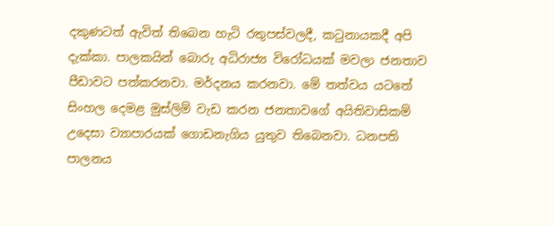දකුණටත් ඇවිත් තිබෙන හැටි රතුපස්වලදී, කටුනායකදී අපි දැක්කා. පාලකයින් බොරු අධිරාජ්‍ය විරෝධයක් මවලා ජනතාව පීඩාවට පත්කරනවා. මර්දනය කරනවා. මේ තත්වය යටතේ සිංහල දෙමළ මුස්ලිම් වැඩ කරන ජනතාවගේ අයිතිවාසිකම් උදෙසා ව්‍යාපාරයක් ගොඩනැගිය යුතුව තිබෙනවා. ධනපති පාලනය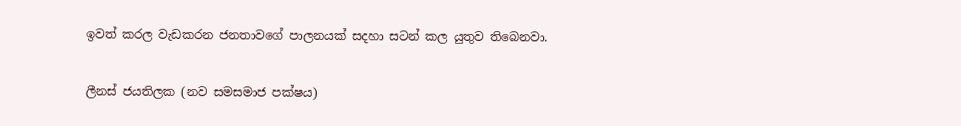ඉවත් කරල වැඩකරන ජනතාවගේ පාලනයක් සදහා සටන් කල යුතුව තිබෙනවා.

ලීනස් ජයතිලක (නව සමසමාජ පක්ෂය)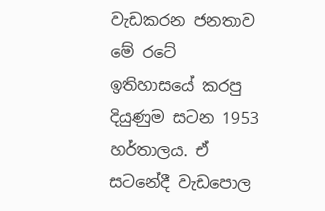වැඩකරන ජනතාව මේ රටේ ඉතිහාසයේ කරපු දියුණුම සටන 1953 හර්තාලය. ඒ සටනේදී වැඩපොල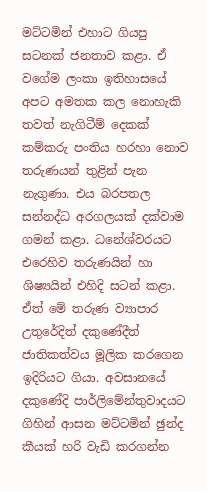මට්ටමින් එහාට ගියපු සටනක් ජනතාව කළා. ඒ වගේම ලංකා ඉතිහාසයේ අපට අමතක කල නොහැකි තවත් නැගිටීම් දෙකක් කම්කරු පංතිය හරහා නොව තරුණයන් තුළින් පැන නැගුණා. එය බරපතල සන්නද්ධ අරගලයක් දක්වාම ගමන් කළා. ධනේශ්වරයට එරෙහිව තරුණයින් හා ශිෂ්‍යයින් එහිදි සටන් කළා. ඒත් මේ තරුණ ව්‍යාපාර උතුරේදිත් දකුණේදීත් ජාතිකත්වය මූලික කරගෙන ඉදිරියට ගියා. අවසානයේ දකුණේදි පාර්ලිමේන්තුවාදයට ගිහින් ආසන මට්ටමින් ඡුන්ද කීයක් හරි වැඩි කරගන්න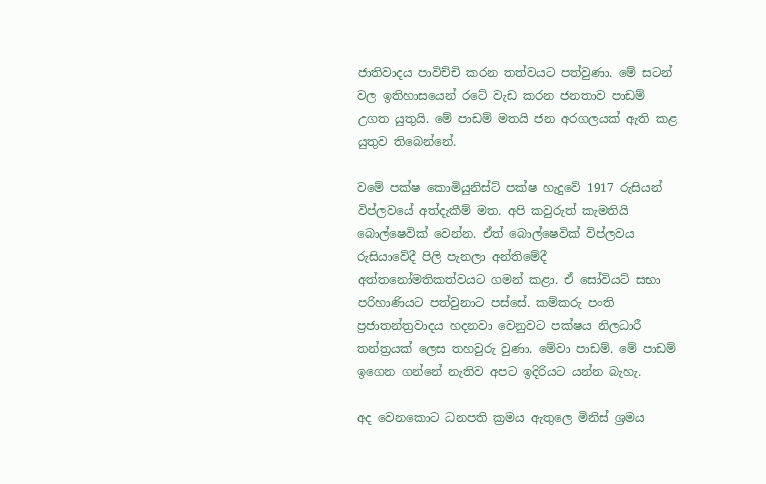ජාතිවාදය පාවිච්චි කරන තත්වයට පත්වුණා. මේ සටන් වල ඉතිහාසයෙන් රටේ වැඩ කරන ජනතාව පාඩම් උගත යුතුයි. මේ පාඩම් මතයි ජන අරගලයක් ඇති කළ යුතුව තිබෙන්නේ.

වමේ පක්ෂ කොමියුනිස්ට් පක්ෂ හැදුවේ 1917 රුසියන් විප්ලවයේ අත්දැකීම් මත. අපි කවුරුත් කැමතියි බොල්ෂෙවික් වෙන්න. ඒත් බොල්ෂෙවික් විප්ලවය රුසියාවේදී පිලි පැනලා අන්තිමේදී අත්තනෝමතිකත්වයට ගමන් කළා. ඒ සෝවියට් සභා පරිහාණියට පත්වුනාට පස්සේ. කම්කරු පංති ප්‍රජාතන්ත්‍රවාදය හදනවා වෙනුවට පක්ෂය නිලධාරී තන්ත්‍රයක් ලෙස තහවුරු වුණා. මේවා පාඩම්. මේ පාඩම් ඉගෙන ගන්නේ නැතිව අපට ඉදිරියට යන්න බැහැ.

අද වෙනකොට ධනපති ක්‍රමය ඇතුලෙ මිනිස් ශ්‍රමය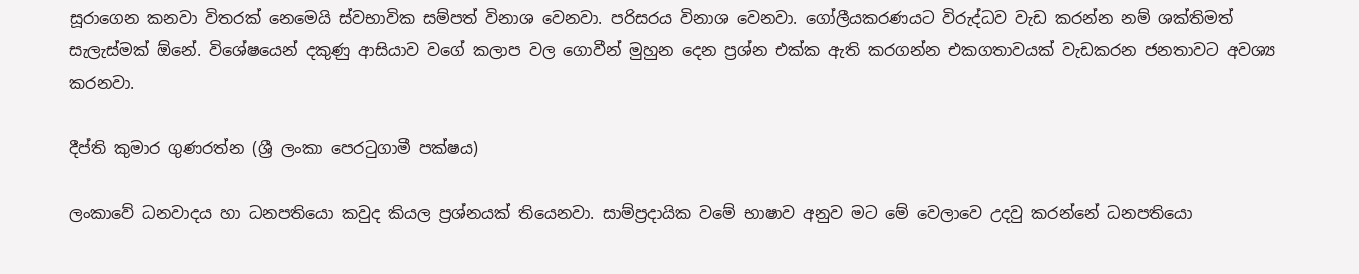සූරාගෙන කනවා විතරක් නෙමෙයි ස්වභාවික සම්පත් විනාශ වෙනවා. පරිසරය විනාශ වෙනවා. ගෝලීයකරණයට විරුද්ධව වැඩ කරන්න නම් ශක්තිමත් සැලැස්මක් ඕනේ. විශේෂයෙන් දකුණු ආසියාව වගේ කලාප වල ගොවීන් මුහුන දෙන ප්‍රශ්න එක්ක ඇති කරගන්න එකගතාවයක් වැඩකරන ජනතාවට අවශ්‍ය කරනවා.

දීප්ති කුමාර ගුණරත්න (ශ්‍රී ලංකා පෙරටුගාමී පක්ෂය)

ලංකාවේ ධනවාදය හා ධනපතියො කවුද කියල ප්‍රශ්නයක් තියෙනවා. සාම්ප්‍රදායික වමේ භාෂාව අනුව මට මේ වෙලාවෙ උදවු කරන්නේ ධනපතියො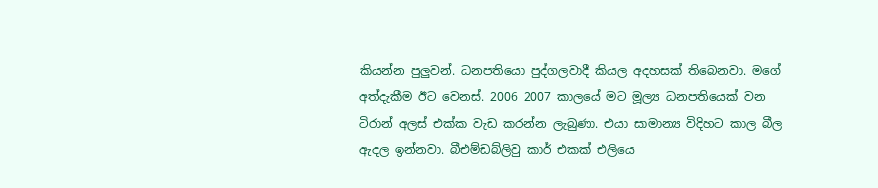කියන්න පුලුවන්. ධනපතියො පුද්ගලවාදී කියල අදහසක් තිබෙනවා. මගේ අත්දැකීම ඊට වෙනස්. 2006 2007 කාලයේ මට මූල්‍ය ධනපතියෙක් වන ටිරාන් අලස් එක්ක වැඩ කරන්න ලැබුණා. එයා සාමාන්‍ය විදිහට කාල බීල ඇදල ඉන්නවා. බීඑම්ඩබ්ලිවු කාර් එකක් එලියෙ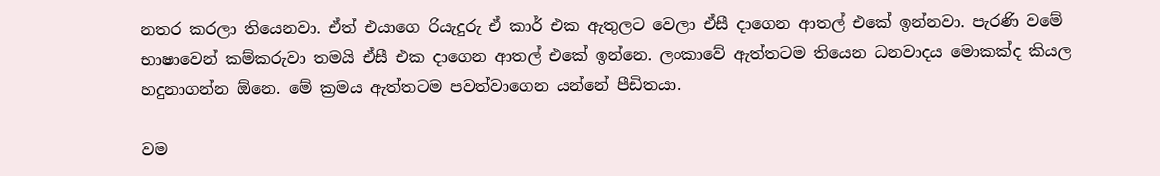නතර කරලා තියෙනවා. ඒත් එයාගෙ රියැදුරු ඒ කාර් එක ඇතුලට වෙලා ඒසී දාගෙන ආතල් එකේ ඉන්නවා. පැරණි වමේ භාෂාවෙන් කම්කරුවා තමයි ඒසී එක දාගෙන ආතල් එකේ ඉන්නෙ. ලංකාවේ ඇත්තටම තියෙන ධනවාදය මොකක්ද කියල හදුනාගන්න ඕනෙ. මේ ක්‍රමය ඇත්තටම පවත්වාගෙන යන්නේ පීඩිතයා.

වම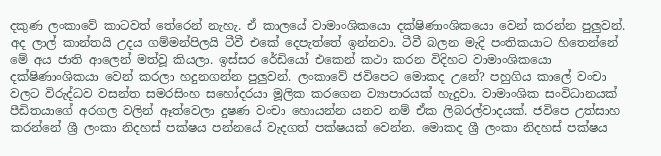දකුණ ලංකාවේ කාටවත් තේරෙන් නැහැ. ඒ කාලයේ වාමාංශිකයො දක්ෂිණාංශිකයො වෙන් කරන්න පුලුවන්. අද ලාල් කාන්තයි උදය ගම්මන්පිලයි ටීවී එකේ දෙපැත්තේ ඉන්නවා. ටීවී බලන මැදි පංතිකයාට හිතෙන්නේ මේ අය ජාති ආලෙන් මත්වූ කියලා. ඉස්සර රේඩියෝ එකෙන් කථා කරන විදිහට වාමාංශිකයො දක්ෂිණාංශිකයා වෙන් කරලා හදුනගන්න පුලුවන්. ලංකාවේ ජවිපෙට මොකද උනේ? පහුගිය කාලේ වංචා වලට විරුද්ධව වසන්ත සමරසිංහ සහෝදරයා මූලික කරගෙන ව්‍යාපාරයක් හැදුවා. වාමාංශික සංවිධානයක් පීඩිතයාගේ අරගල වලින් ඈත්වෙලා දුෂණ වංචා හොයන්න යනව නම් ඒක ලිබරල්වාදයක්. ජවිපෙ උත්සාහ කරන්නේ ශ්‍රී ලංකා නිදහස් පක්ෂය පන්නයේ වැදගත් පක්ෂයක් වෙන්න. මොකද ශ්‍රී ලංකා නිදහස් පක්ෂය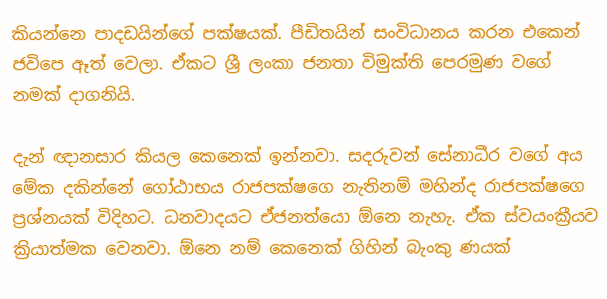කියන්නෙ පාදඩයින්ගේ පක්ෂයක්. පීඩිතයින් සංවිධානය කරන එකෙන් ජවිපෙ ඈත් වෙලා. ඒකට ශ්‍රී ලංකා ජනතා විමුක්ති පෙරමුණ වගේ නමක් දාගනියි.

දැන් ඥානසාර කියල කෙනෙක් ඉන්නවා. සදරුවන් සේනාධීර වගේ අය මේක දකින්නේ ගෝඨාභය රාජපක්ෂගෙ නැතිනම් මහින්ද රාජපක්ෂගෙ ප්‍රශ්නයක් විදිහට. ධනවාදයට ඒජනත්යො ඕනෙ නැහැ. ඒක ස්වයංක්‍රීයව ක්‍රියාත්මක වෙනවා. ඕනෙ නම් කෙනෙක් ගිහින් බැංකු ණයක්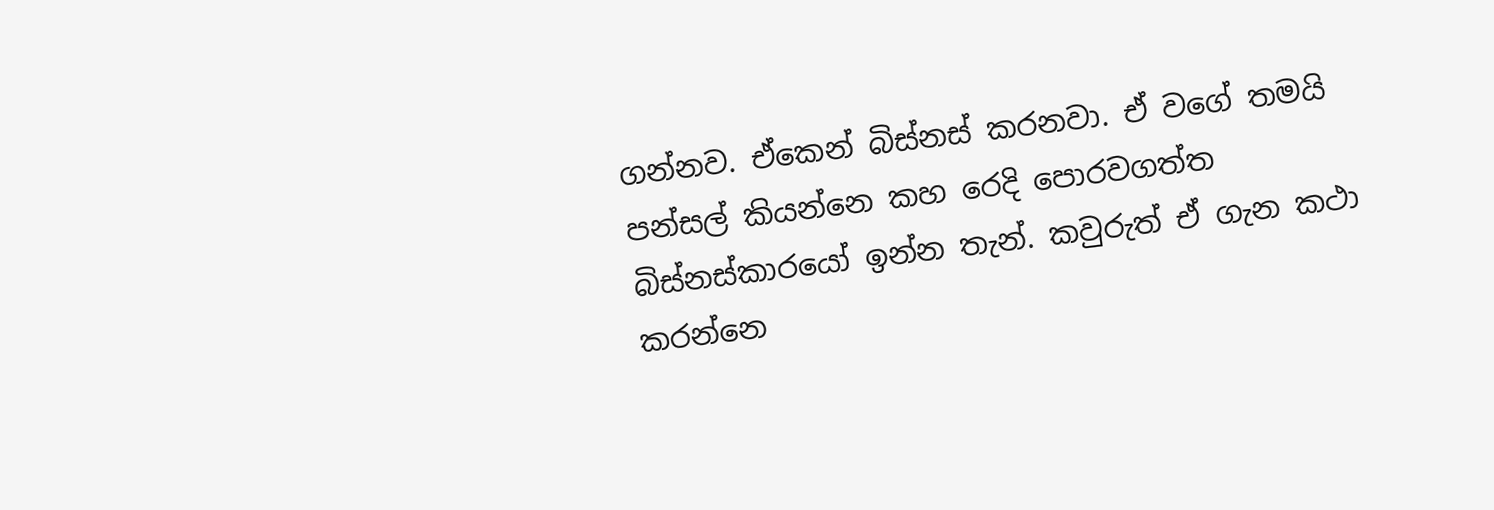ගන්නව. ඒකෙන් බිස්නස් කරනවා. ඒ වගේ තමයි පන්සල් කියන්නෙ කහ රෙදි පොරවගත්ත බිස්නස්කාරයෝ ඉන්න තැන්. කවුරුත් ඒ ගැන කථා කරන්නෙ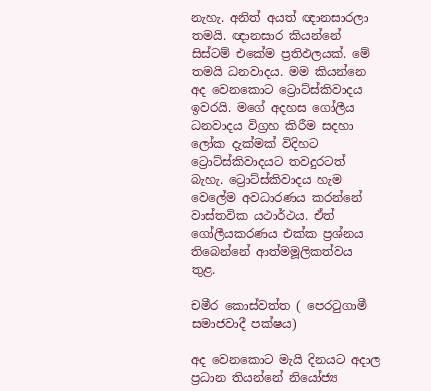නැහැ. අනිත් අයත් ඥානසාරලා තමයි. ඥානසාර කියන්නේ සිස්ටම් එකේම ප්‍රතිඵලයක්. මේ තමයි ධනවාදය. මම කියන්නෙ අද වෙනකොට ට්‍රොට්ස්කිවාදය ඉවරයි. මගේ අදහස ගෝලීය ධනවාදය විග්‍රහ කිරීම සදහා ලෝක දැක්මක් විදිහට ට්‍රොට්ස්කිවාදයට තවදුරටත් බැහැ. ට්‍රොට්ස්කිවාදය හැම වෙලේම අවධාරණය කරන්නේ වාස්තවික යථාර්ථය. ඒත් ගෝලීයකරණය එක්ක ප්‍රශ්නය තිබෙන්නේ ආත්මමූලිකත්වය තුළ.

චමීර කොස්වත්ත ( පෙරටුගාමී සමාජවාදී පක්ෂය)

අද වෙනකොට මැයි දිනයට අදාල ප්‍රධාන තියන්නේ නියෝජ්‍ය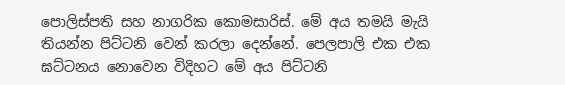පොලිස්පති සහ නාගරික කොමසාරිස්. මේ අය තමයි මැයි තියන්න පිට්ටනි වෙන් කරලා දෙන්නේ. පෙලපාලි එක එක ඝට්ටනය නොවෙන විදිහට මේ අය පිට්ටනි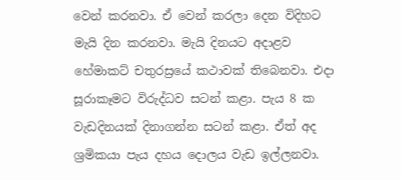වෙන් කරනවා. ඒ වෙන් කරලා දෙන විදිහට මැයි දින කරනවා. මැයි දිනයට අදාළව හේමාකට් චතුරස්‍රයේ කථාවක් තිබෙනවා. එදා සූරාකෑමට විරුද්ධව සටන් කළා. පැය 8 ක වැඩදිනයක් දිනාගන්න සටන් කළා. ඒත් අද ශ්‍රමිකයා පැය දහය දොලය වැඩ ඉල්ලනවා.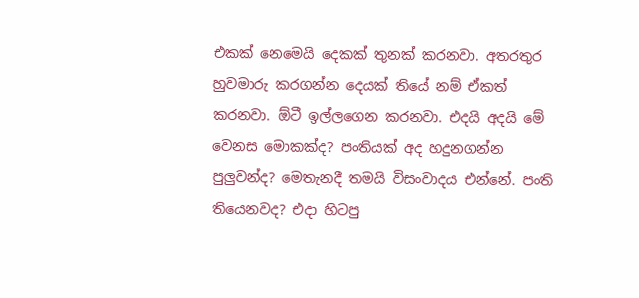එකක් නෙමෙයි දෙකක් තුනක් කරනවා. අතරතුර හුවමාරු කරගන්න දෙයක් තියේ නම් ඒකත් කරනවා. ඕටී ඉල්ලගෙන කරනවා. එදයි අදයි මේ වෙනස මොකක්ද? පංතියක් අද හදුනගන්න පුලුවන්ද? මෙතැනදී තමයි විසංවාදය එන්නේ. පංති තියෙනවද? එදා හිටපු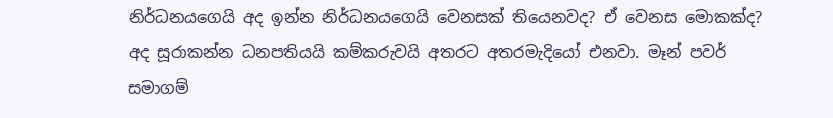නිර්ධනයගෙයි අද ඉන්න නිර්ධනයගෙයි වෙනසක් තියෙනවද? ඒ වෙනස මොකක්ද? අද සූරාකන්න ධනපතියයි කම්කරුවයි අතරට අතරමැදියෝ එනවා. මෑන් පවර් සමාගම්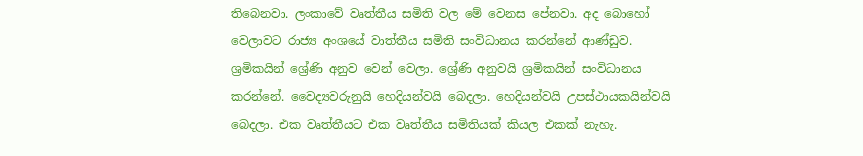තිබෙනවා. ලංකාවේ වෘත්තීය සමිති වල මේ වෙනස පේනවා. අද බොහෝ වෙලාවට රාජ්‍ය අංශයේ වාත්තීය සමිති සංවිධානය කරන්නේ ආණ්ඩුව. ශ්‍රමිකයින් ශ්‍රේණි අනුව වෙන් වෙලා. ශ්‍රේණි අනුවයි ශ්‍රමිකයින් සංවිධානය කරන්නේ. වෛද්‍යවරුනුයි හෙදියන්වයි බෙදලා. හෙදියන්වයි උපස්ථායකයින්වයි බෙදලා. එක වෘත්තීයට එක වෘත්තීය සමිතියක් කියල එකක් නැහැ.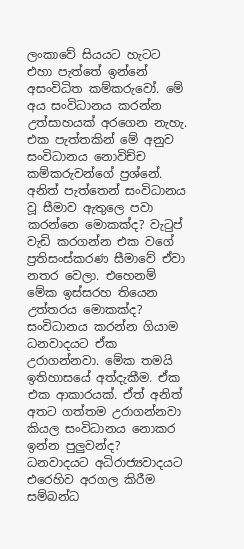ලංකාවේ සියයට හැටට එහා පැත්තේ ඉන්නේ අසංවිධිත කම්කරුවෝ. මේ අය සංවිධානය කරන්න උත්සාහයක් අරගෙන නැහැ. එක පැත්තකින් මේ අනුව සංවිධානය නොවිච්ච කම්කරුවන්ගේ ප්‍රශ්නේ. අනිත් පැත්තෙන් සංවිධානය වූ සීමාව ඇතුලෙ පවා කරන්නෙ මොකක්ද? වැටුප් වැඩි කරගන්න එක වගේ ප්‍රතිසංස්කරණ සීමාවේ ඒවා නතර වෙලා. එහෙනම් මේක ඉස්සරහ තියෙන උත්තරය මොකක්ද? සංවිධානය කරන්න ගියාම ධනවාදයට ඒක උරාගන්නවා. මේක තමයි ඉතිහාසයේ අත්දැකීම. ඒක එක ආකාරයක්. ඒත් අනිත් අතට ගත්තම උරාගන්නවා කියල සංවිධානය නොකර ඉන්න පුලුවන්ද? ධනවාදයට අධිරාජ්‍යවාදයට එරෙහිව අරගල කිරීම සම්බන්ධ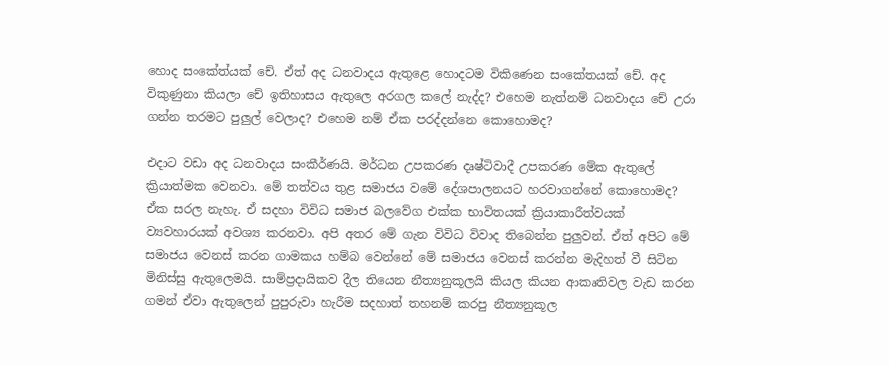හොද සංකේත්යක් චේ. ඒත් අද ධනවාදය ඇතුළෙ හොදටම විකිණෙන සංකේතයක් චේ. අද විකුණුනා කියලා චේ ඉතිහාසය ඇතුලෙ අරගල කලේ නැද්ද? එහෙම නැත්නම් ධනවාදය චේ උරා ගන්න තරමට පුලුල් වෙලාද? එහෙම නම් ඒක පරද්දන්නෙ කොහොමද?

එදාට වඩා අද ධනවාදය සංකීර්ණයි. මර්ධන උපකරණ දෘෂ්ටිවාදී උපකරණ මේක ඇතුලේ ක්‍රියාත්මක වෙනවා. මේ තත්වය තුළ සමාජය වමේ දේශපාලනයට හරවාගන්නේ කොහොමද? ඒක සරල නැහැ. ඒ සදහා විවිධ සමාජ බලවේග එක්ක භාවිතයක් ක්‍රියාකාරීත්වයක් ව්‍යවහාරයක් අවශ්‍ය කරනවා. අපි අතර මේ ගැන විවිධ විවාද තිබෙන්න පුලුවන්. ඒත් අපිට මේ සමාජය වෙනස් කරන ගාමකය හම්බ වෙන්නේ මේ සමාජය වෙනස් කරන්න මැදිහත් වී සිටින මිනිස්සු ඇතුලෙමයි. සාම්ප්‍රදායිකව දීල තියෙන නීත්‍යනුකූලයි කියල කියන ආකෘතිවල වැඩ කරන ගමන් ඒවා ඇතුලෙන් පුපුරුවා හැරීම සදහාත් තහනම් කරපු නීත්‍යනුකූල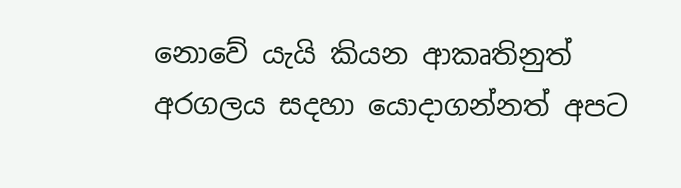නොවේ යැයි කියන ආකෘතිනුත් අරගලය සදහා යොදාගන්නත් අපට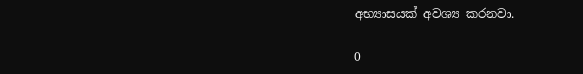අභ්‍යාසයක් අවශ්‍ය කරනවා.

0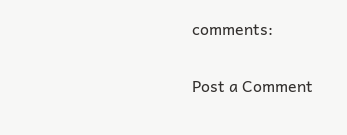comments:

Post a Comment